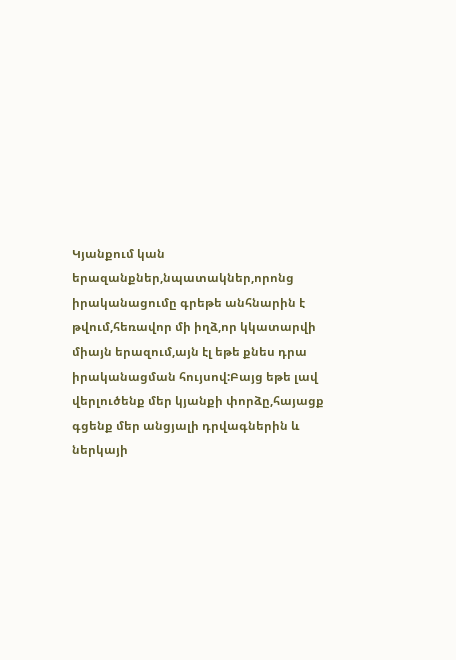Կյանքում կան երազանքներ,նպատակներ,որոնց իրականացումը գրեթե անհնարին է թվում,հեռավոր մի իղձ,որ կկատարվի միայն երազում,այն էլ եթե քնես դրա իրականացման հույսով:Բայց եթե լավ վերլուծենք մեր կյանքի փորձը,հայացք գցենք մեր անցյալի դրվագներին և ներկայի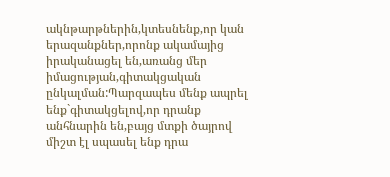ակնթարթներին,կտեսնենք,որ կան երազանքներ,որոնք ակամայից իրականացել են,առանց մեր իմացության,գիտակցական ընկալման:Պարզապես մենք ապրել ենք`գիտակցելով,որ դրանք անհնարին են,բայց մտքի ծայրով միշտ էլ սպասել ենք դրա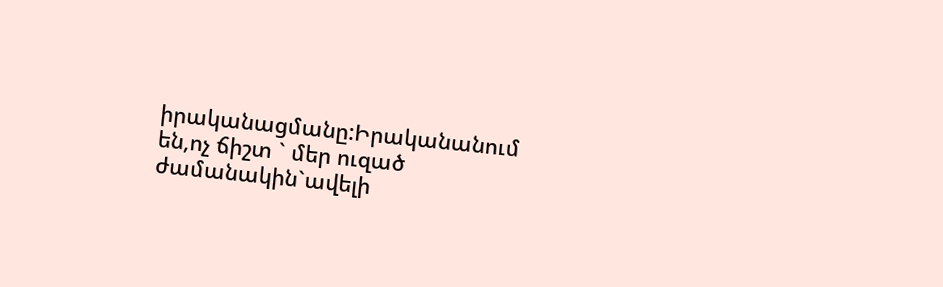իրականացմանը:Իրականանում են,ոչ ճիշտ ` մեր ուզած ժամանակին`ավելի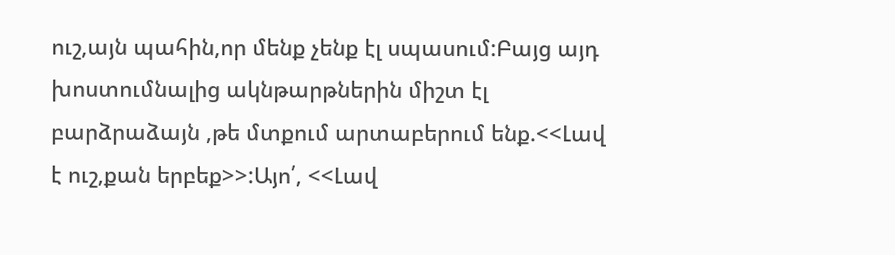ուշ,այն պահին,որ մենք չենք էլ սպասում:Բայց այդ խոստումնալից ակնթարթներին միշտ էլ բարձրաձայն ,թե մտքում արտաբերում ենք.<<Լավ է ուշ,քան երբեք>>:Այո՛, <<Լավ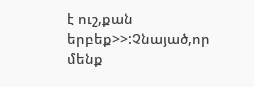է ուշ,քան երբեք>>:Չնայած,որ մենք